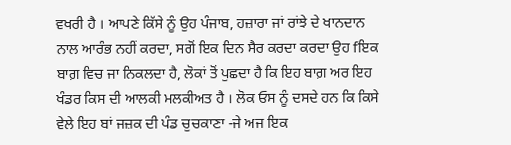ਵਖਰੀ ਹੈ । ਆਪਣੇ ਕਿੱਸੇ ਨੂੰ ਉਹ ਪੰਜਾਬ, ਹਜ਼ਾਰਾ ਜਾਂ ਰਾਂਝੇ ਦੇ ਖਾਨਦਾਨ ਨਾਲ ਆਰੰਭ ਨਹੀਂ ਕਰਦਾ, ਸਗੋਂ ਇਕ ਦਿਨ ਸੈਰ ਕਰਦਾ ਕਰਦਾ ਉਹ fਇਕ ਬਾਗ਼ ਵਿਚ ਜਾ ਨਿਕਲਦਾ ਹੈ, ਲੋਕਾਂ ਤੋਂ ਪੁਛਦਾ ਹੈ ਕਿ ਇਹ ਬਾਗ਼ ਅਰ ਇਹ ਖੰਡਰ ਕਿਸ ਦੀ ਆਲਕੀ ਮਲਕੀਅਤ ਹੈ । ਲੋਕ ਓਸ ਨੂੰ ਦਸਦੇ ਹਨ ਕਿ ਕਿਸੇ ਵੇਲੇ ਇਹ ਬਾਂ ਜਜ਼ਕ ਦੀ ਪੰਡ ਚੁਚਕਾਣਾ -ਜੇ ਅਜ ਇਕ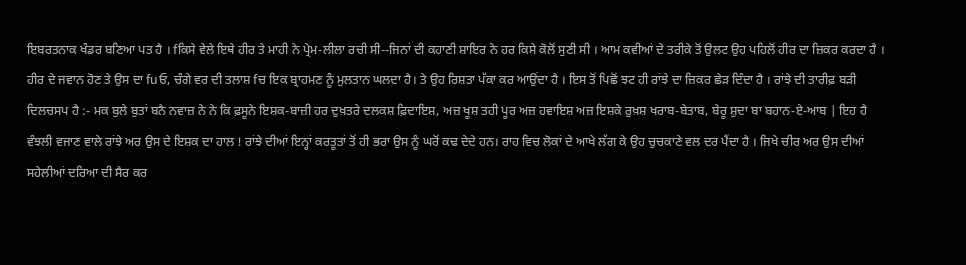ਇਬਰਤਨਾਕ ਖੰਡਰ ਬਣਿਆ ਪਤ ਹੈ । fਕਿਸੇ ਵੇਲੇ ਇਥੇ ਹੀਰ ਤੇ ਮਾਹੀ ਨੇ ਪ੍ਰੇਮ-ਲੀਲਾ ਰਚੀ ਸੀ--ਜਿਨਾਂ ਦੀ ਕਹਾਣੀ ਸ਼ਾਇਰ ਨੇ ਹਰ ਕਿਸੇ ਕੋਲੋਂ ਸੁਣੀ ਸੀ । ਆਮ ਕਵੀਆਂ ਦੇ ਤਰੀਕੇ ਤੋਂ ਉਲਟ ਉਹ ਪਹਿਲੋਂ ਹੀਰ ਦਾ ਜ਼ਿਕਰ ਕਰਦਾ ਹੈ । ਹੀਰ ਦੇ ਜਵਾਨ ਹੋਣ ਤੇ ਉਸ ਦਾ fuਓ, ਚੰਗੇ ਵਰ ਦੀ ਤਲਾਸ਼ fਚ ਇਕ ਬ੍ਰਾਹਮਣ ਨੂੰ ਮੁਲਤਾਨ ਘਲਦਾ ਹੈ। ਤੇ ਉਹ ਰਿਸ਼ਤਾ ਪੱਕਾ ਕਰ ਆਉਂਦਾ ਹੈ । ਇਸ ਤੋਂ ਪਿਛੋਂ ਝਟ ਹੀ ਰਾਂਝੇ ਦਾ ਜ਼ਿਕਰ ਛੇੜ ਦਿੰਦਾ ਹੈ । ਰਾਂਝੇ ਦੀ ਤਾਰੀਫ਼ ਬੜੀ ਦਿਲਚਸਪ ਹੈ :- ਮਕ ਬੁਲੇ ਬੁਤਾਂ ਬਨੈ ਨਵਾਜ਼ ਨੇ ਨੇ ਕਿ ਫ਼ਸੂਨੇ ਇਸ਼ਕ-ਬਾਜ਼ੀ ਹਰ ਦੁਖ਼ਤਰੇ ਦਲਕਸ਼ ਫ਼ਿਦਾਇਸ਼, ਅਜ਼ ਖੂਸ਼ ਤਹੀ ਪੂਰ ਅਜ਼ ਹਵਾਇਸ਼ ਅਜ਼ ਇਸ਼ਕੇ ਰੁਖ਼ਸ਼ ਖਰਾਬ-ਬੇਤਾਬ, ਬੇਰੂ ਸ਼ੁਦਾ ਬਾ ਬਹਾਨ-ਏ-ਆਬ | ਇਹ ਹੈ ਵੰਝਲੀ ਵਜਾਣ ਵਾਲੇ ਰਾਂਝੇ ਅਰ ਉਸ ਦੇ ਇਸ਼ਕ ਦਾ ਹਾਲ ! ਰਾਂਝੇ ਦੀਆਂ ਇਨ੍ਹਾਂ ਕਰਤੂਤਾਂ ਤੋਂ ਹੀ ਭਰਾ ਉਸ ਨੂੰ ਘਰੋਂ ਕਢ ਦੇਦੇ ਹਨ। ਰਾਹ ਵਿਚ ਲੋਕਾਂ ਦੇ ਆਖੇ ਲੱਗ ਕੇ ਉਹ ਚੁਚਕਾਣੇ ਵਲ ਦਰ ਪੈਂਦਾ ਹੈ । ਜਿਖੇ ਚੀਰ ਅਰ ਉਸ ਦੀਆਂ ਸਹੇਲੀਆਂ ਦਰਿਆ ਦੀ ਸੈਰ ਕਰ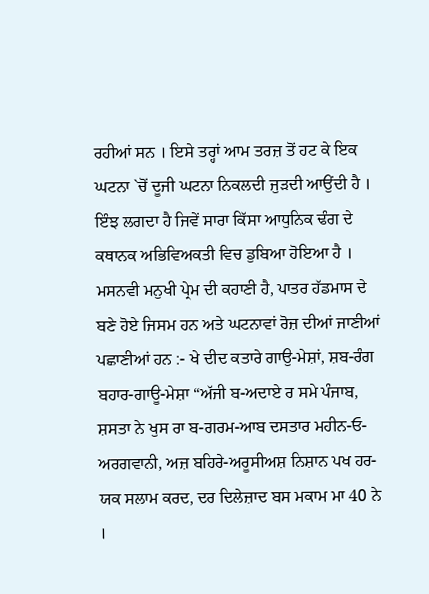ਰਹੀਆਂ ਸਨ । ਇਸੇ ਤਰ੍ਹਾਂ ਆਮ ਤਰਜ਼ ਤੋਂ ਹਟ ਕੇ ਇਕ ਘਟਨਾ `ਚੋਂ ਦੂਜੀ ਘਟਨਾ ਨਿਕਲਦੀ ਜੁੜਦੀ ਆਉਂਦੀ ਹੈ । ਇੰਝ ਲਗਦਾ ਹੈ ਜਿਵੇਂ ਸਾਰਾ ਕਿੱਸਾ ਆਧੁਨਿਕ ਢੰਗ ਦੇ ਕਥਾਨਕ ਅਭਿਵਿਅਕਤੀ ਵਿਚ ਡੁਬਿਆ ਹੋਇਆ ਹੈ । ਮਸਨਵੀ ਮਨੁਖੀ ਪ੍ਰੇਮ ਦੀ ਕਹਾਣੀ ਹੈ, ਪਾਤਰ ਹੱਡਮਾਸ ਦੇ ਬਣੇ ਹੋਏ ਜਿਸਮ ਹਨ ਅਤੇ ਘਟਨਾਵਾਂ ਰੋਜ਼ ਦੀਆਂ ਜਾਣੀਆਂ ਪਛਾਣੀਆਂ ਹਨ :- ਖੇ ਦੀਦ ਕਤਾਰੇ ਗਾਉ-ਮੇਸ਼ਾਂ, ਸ਼ਬ-ਰੰਗ ਬਹਾਰ-ਗਾਊ-ਮੇਸ਼ਾ “ਅੱਜੀ ਬ-ਅਦਾਏ ਰ ਸਮੇ ਪੰਜਾਬ, ਸ਼ਸਤਾ ਨੇ ਖੁਸ ਰਾ ਬ-ਗਰਮ-ਆਬ ਦਸਤਾਰ ਮਹੀਨ-ਓ-ਅਰਗਵਾਨੀ, ਅਜ਼ ਬਹਿਰੇ-ਅਰੂਸੀਅਸ਼ ਨਿਸ਼ਾਨ ਪਖ ਹਰ-ਯਕ ਸਲਾਮ ਕਰਦ, ਦਰ ਦਿਲੇਜ਼ਾਦ ਬਸ ਮਕਾਮ ਮਾ 40 ਨੇ ।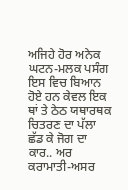ਅਜਿਹੇ ਹੋਰ ਅਨੇਕ ਘਟਨ-ਮਲਕ ਪਸੰਗ ਇਸ ਵਿਚ ਬਿਆਨ ਹੋਏ ਹਨ ਕੇਵਲ ਇਕ ਥਾਂ ਤੇ ਠੇਠ ਯਥਾਰਥਕ ਚਿਤਰਣ ਦਾ ਪੱਲਾ ਛੱਡ ਕੇ ਜੋਗ ਦਾ ਕਾਰ.. ਅਰ ਕਰਾਮਾਤੀ-ਅਸਰ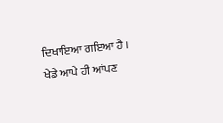ਦਿਖਾਇਆ ਗਇਆ ਹੈ । ਖੇਡੇ ਆਪੇ ਹੀ ਆਂਪਣ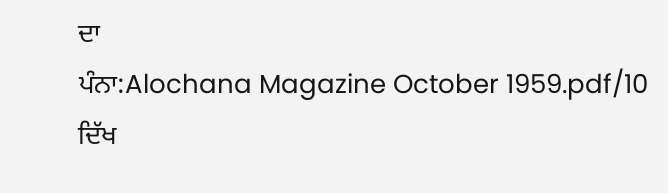ਦਾ
ਪੰਨਾ:Alochana Magazine October 1959.pdf/10
ਦਿੱਖ